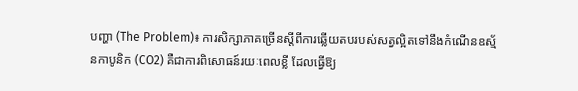បញ្ហា (The Problem)៖ ការសិក្សាភាគច្រើនស្តីពីការឆ្លើយតបរបស់សត្វល្អិតទៅនឹងកំណើនឧស្ម័នកាបូនិក (CO2) គឺជាការពិសោធន៍រយៈពេលខ្លី ដែលធ្វើឱ្យ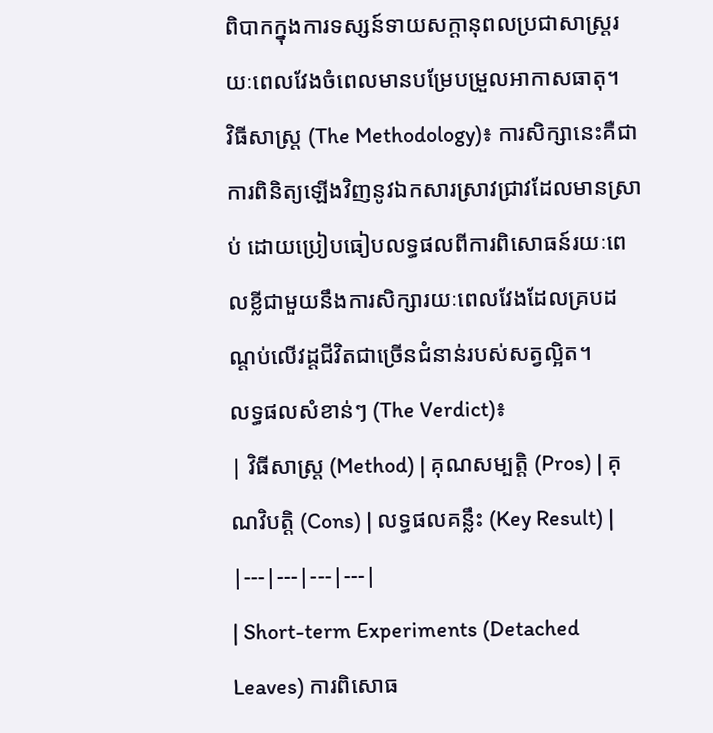ពិបាកក្នុងការទស្សន៍ទាយសក្ដានុពលប្រជាសាស្ត្ររយៈពេលវែងចំពេលមានបម្រែបម្រួលអាកាសធាតុ។
វិធីសាស្ត្រ (The Methodology)៖ ការសិក្សានេះគឺជាការពិនិត្យឡើងវិញនូវឯកសារស្រាវជ្រាវដែលមានស្រាប់ ដោយប្រៀបធៀបលទ្ធផលពីការពិសោធន៍រយៈពេលខ្លីជាមួយនឹងការសិក្សារយៈពេលវែងដែលគ្របដណ្តប់លើវដ្តជីវិតជាច្រើនជំនាន់របស់សត្វល្អិត។
លទ្ធផលសំខាន់ៗ (The Verdict)៖
| វិធីសាស្ត្រ (Method) | គុណសម្បត្តិ (Pros) | គុណវិបត្តិ (Cons) | លទ្ធផលគន្លឹះ (Key Result) |
|---|---|---|---|
| Short-term Experiments (Detached Leaves) ការពិសោធ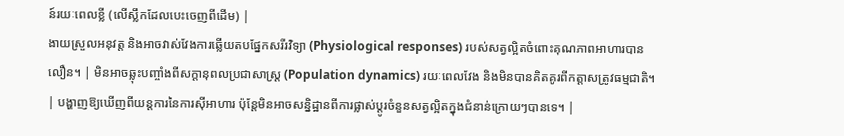ន៍រយៈពេលខ្លី (លើស្លឹកដែលបេះចេញពីដើម) |
ងាយស្រួលអនុវត្ត និងអាចវាស់វែងការឆ្លើយតបផ្នែកសរីរវិទ្យា (Physiological responses) របស់សត្វល្អិតចំពោះគុណភាពអាហារបានលឿន។ | មិនអាចឆ្លុះបញ្ចាំងពីសក្ដានុពលប្រជាសាស្ត្រ (Population dynamics) រយៈពេលវែង និងមិនបានគិតគូរពីកត្តាសត្រូវធម្មជាតិ។ | បង្ហាញឱ្យឃើញពីយន្តការនៃការស៊ីអាហារ ប៉ុន្តែមិនអាចសន្និដ្ឋានពីការផ្លាស់ប្តូរចំនួនសត្វល្អិតក្នុងជំនាន់ក្រោយៗបានទេ។ |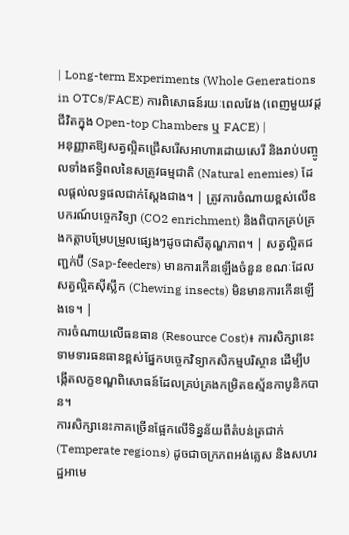| Long-term Experiments (Whole Generations in OTCs/FACE) ការពិសោធន៍រយៈពេលវែង (ពេញមួយវដ្តជីវិតក្នុង Open-top Chambers ឬ FACE) |
អនុញ្ញាតឱ្យសត្វល្អិតជ្រើសរើសអាហារដោយសេរី និងរាប់បញ្ចូលទាំងឥទ្ធិពលនៃសត្រូវធម្មជាតិ (Natural enemies) ដែលផ្តល់លទ្ធផលជាក់ស្តែងជាង។ | ត្រូវការចំណាយខ្ពស់លើឧបករណ៍បច្ចេកវិទ្យា (CO2 enrichment) និងពិបាកគ្រប់គ្រងកត្តាបម្រែបម្រួលផ្សេងៗដូចជាសីតុណ្ហភាព។ | សត្វល្អិតជញ្ជក់ប៊ី (Sap-feeders) មានការកើនឡើងចំនួន ខណៈដែលសត្វល្អិតស៊ីស្លឹក (Chewing insects) មិនមានការកើនឡើងទេ។ |
ការចំណាយលើធនធាន (Resource Cost)៖ ការសិក្សានេះទាមទារធនធានខ្ពស់ផ្នែកបច្ចេកវិទ្យាកសិកម្មបរិស្ថាន ដើម្បីបង្កើតលក្ខខណ្ឌពិសោធន៍ដែលគ្រប់គ្រងកម្រិតឧស្ម័នកាបូនិកបាន។
ការសិក្សានេះភាគច្រើនផ្អែកលើទិន្នន័យពីតំបន់ត្រជាក់ (Temperate regions) ដូចជាចក្រភពអង់គ្លេស និងសហរដ្ឋអាមេ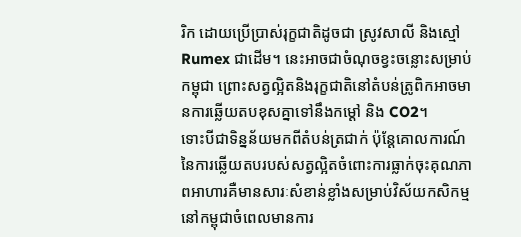រិក ដោយប្រើប្រាស់រុក្ខជាតិដូចជា ស្រូវសាលី និងស្មៅ Rumex ជាដើម។ នេះអាចជាចំណុចខ្វះចន្លោះសម្រាប់កម្ពុជា ព្រោះសត្វល្អិតនិងរុក្ខជាតិនៅតំបន់ត្រូពិកអាចមានការឆ្លើយតបខុសគ្នាទៅនឹងកម្តៅ និង CO2។
ទោះបីជាទិន្នន័យមកពីតំបន់ត្រជាក់ ប៉ុន្តែគោលការណ៍នៃការឆ្លើយតបរបស់សត្វល្អិតចំពោះការធ្លាក់ចុះគុណភាពអាហារគឺមានសារៈសំខាន់ខ្លាំងសម្រាប់វិស័យកសិកម្មនៅកម្ពុជាចំពេលមានការ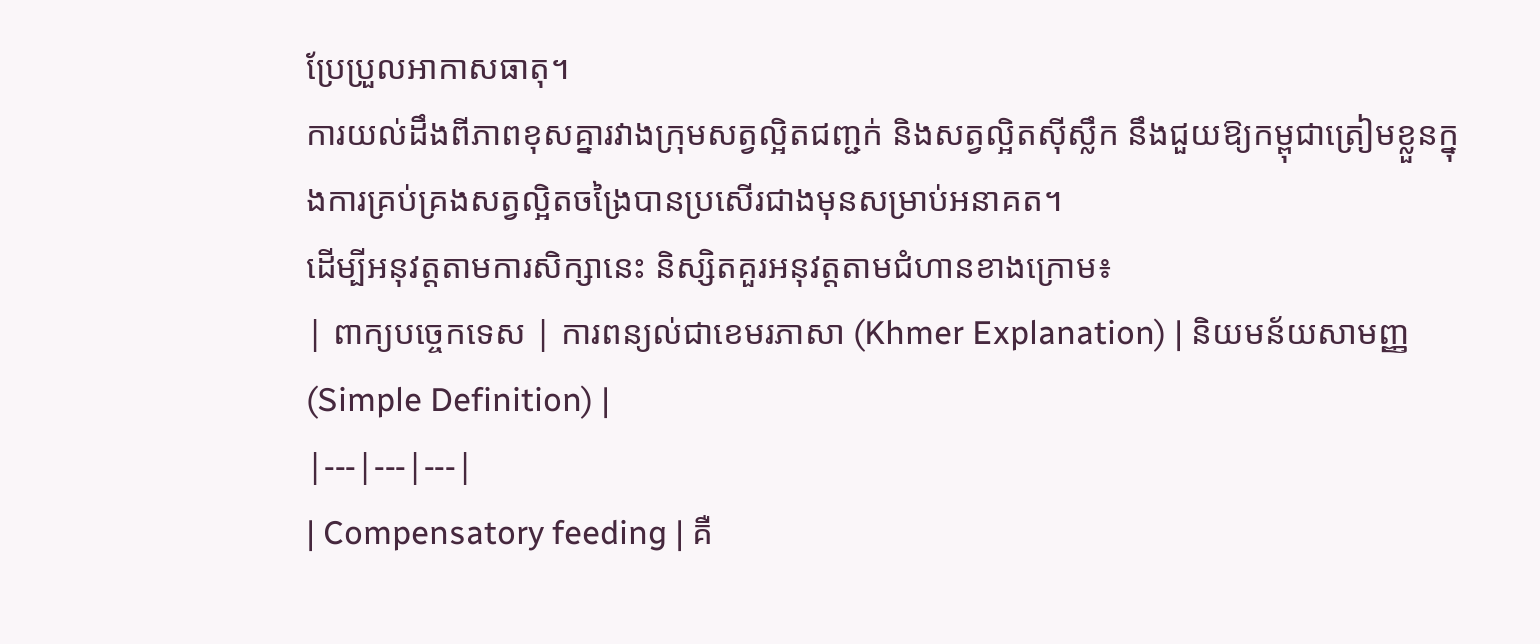ប្រែប្រួលអាកាសធាតុ។
ការយល់ដឹងពីភាពខុសគ្នារវាងក្រុមសត្វល្អិតជញ្ជក់ និងសត្វល្អិតស៊ីស្លឹក នឹងជួយឱ្យកម្ពុជាត្រៀមខ្លួនក្នុងការគ្រប់គ្រងសត្វល្អិតចង្រៃបានប្រសើរជាងមុនសម្រាប់អនាគត។
ដើម្បីអនុវត្តតាមការសិក្សានេះ និស្សិតគួរអនុវត្តតាមជំហានខាងក្រោម៖
| ពាក្យបច្ចេកទេស | ការពន្យល់ជាខេមរភាសា (Khmer Explanation) | និយមន័យសាមញ្ញ (Simple Definition) |
|---|---|---|
| Compensatory feeding | គឺ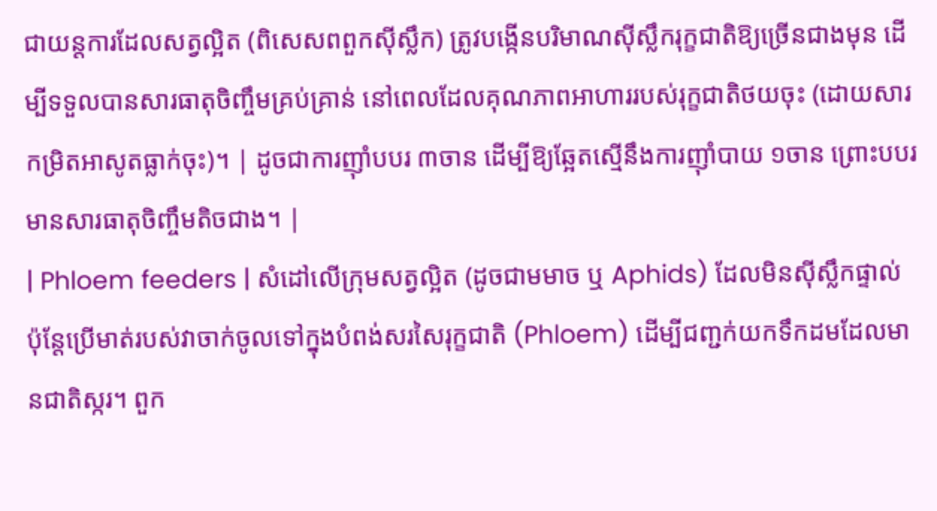ជាយន្តការដែលសត្វល្អិត (ពិសេសពពួកស៊ីស្លឹក) ត្រូវបង្កើនបរិមាណស៊ីស្លឹករុក្ខជាតិឱ្យច្រើនជាងមុន ដើម្បីទទួលបានសារធាតុចិញ្ចឹមគ្រប់គ្រាន់ នៅពេលដែលគុណភាពអាហាររបស់រុក្ខជាតិថយចុះ (ដោយសារកម្រិតអាសូតធ្លាក់ចុះ)។ | ដូចជាការញ៉ាំបបរ ៣ចាន ដើម្បីឱ្យឆ្អែតស្មើនឹងការញ៉ាំបាយ ១ចាន ព្រោះបបរមានសារធាតុចិញ្ចឹមតិចជាង។ |
| Phloem feeders | សំដៅលើក្រុមសត្វល្អិត (ដូចជាមមាច ឬ Aphids) ដែលមិនស៊ីស្លឹកផ្ទាល់ ប៉ុន្តែប្រើមាត់របស់វាចាក់ចូលទៅក្នុងបំពង់សរសៃរុក្ខជាតិ (Phloem) ដើម្បីជញ្ជក់យកទឹកដមដែលមានជាតិស្ករ។ ពួក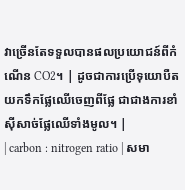វាច្រើនតែទទួលបានផលប្រយោជន៍ពីកំណើន CO2។ | ដូចជាការប្រើទុយោបឺតយកទឹកផ្លែឈើចេញពីផ្លែ ជាជាងការខាំស៊ីសាច់ផ្លែឈើទាំងមូល។ |
| carbon : nitrogen ratio | សមា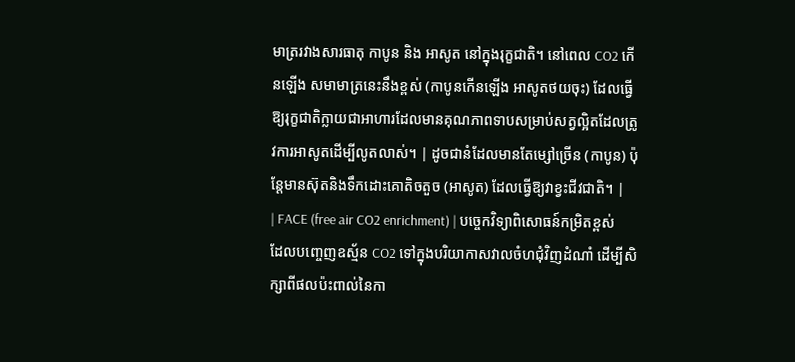មាត្ររវាងសារធាតុ កាបូន និង អាសូត នៅក្នុងរុក្ខជាតិ។ នៅពេល CO2 កើនឡើង សមាមាត្រនេះនឹងខ្ពស់ (កាបូនកើនឡើង អាសូតថយចុះ) ដែលធ្វើឱ្យរុក្ខជាតិក្លាយជាអាហារដែលមានគុណភាពទាបសម្រាប់សត្វល្អិតដែលត្រូវការអាសូតដើម្បីលូតលាស់។ | ដូចជានំដែលមានតែម្សៅច្រើន (កាបូន) ប៉ុន្តែមានស៊ុតនិងទឹកដោះគោតិចតួច (អាសូត) ដែលធ្វើឱ្យវាខ្វះជីវជាតិ។ |
| FACE (free air CO2 enrichment) | បច្ចេកវិទ្យាពិសោធន៍កម្រិតខ្ពស់ដែលបញ្ចេញឧស្ម័ន CO2 ទៅក្នុងបរិយាកាសវាលចំហជុំវិញដំណាំ ដើម្បីសិក្សាពីផលប៉ះពាល់នៃកា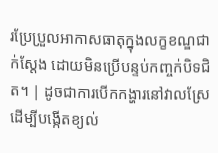រប្រែប្រួលអាកាសធាតុក្នុងលក្ខខណ្ឌជាក់ស្តែង ដោយមិនប្រើបន្ទប់កញ្ចក់បិទជិត។ | ដូចជាការបើកកង្ហារនៅវាលស្រែដើម្បីបង្កើតខ្យល់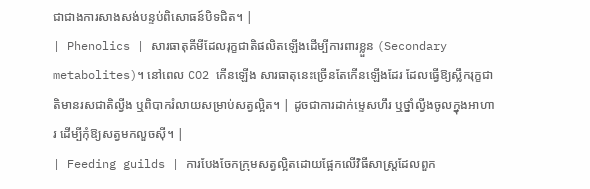ជាជាងការសាងសង់បន្ទប់ពិសោធន៍បិទជិត។ |
| Phenolics | សារធាតុគីមីដែលរុក្ខជាតិផលិតឡើងដើម្បីការពារខ្លួន (Secondary metabolites)។ នៅពេល CO2 កើនឡើង សារធាតុនេះច្រើនតែកើនឡើងដែរ ដែលធ្វើឱ្យស្លឹករុក្ខជាតិមានរសជាតិល្វីង ឬពិបាករំលាយសម្រាប់សត្វល្អិត។ | ដូចជាការដាក់ម្ទេសហឹរ ឬថ្នាំល្វីងចូលក្នុងអាហារ ដើម្បីកុំឱ្យសត្វមកលួចស៊ី។ |
| Feeding guilds | ការបែងចែកក្រុមសត្វល្អិតដោយផ្អែកលើវិធីសាស្ត្រដែលពួក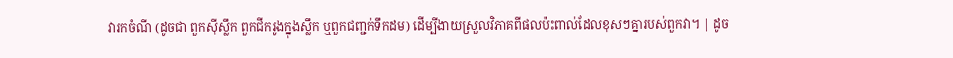វារកចំណី (ដូចជា ពួកស៊ីស្លឹក ពួកជីករូងក្នុងស្លឹក ឬពួកជញ្ជក់ទឹកដម) ដើម្បីងាយស្រួលវិភាគពីផលប៉ះពាល់ដែលខុសៗគ្នារបស់ពួកវា។ | ដូច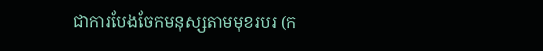ជាការបែងចែកមនុស្សតាមមុខរបរ (ក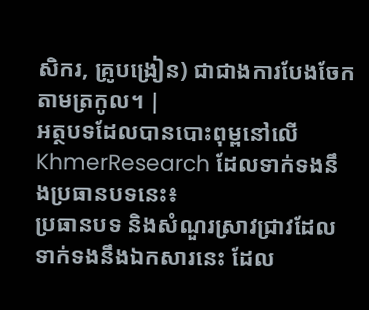សិករ, គ្រូបង្រៀន) ជាជាងការបែងចែកតាមត្រកូល។ |
អត្ថបទដែលបានបោះពុម្ពនៅលើ KhmerResearch ដែលទាក់ទងនឹងប្រធានបទនេះ៖
ប្រធានបទ និងសំណួរស្រាវជ្រាវដែលទាក់ទងនឹងឯកសារនេះ ដែល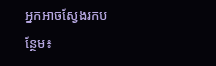អ្នកអាចស្វែងរកបន្ថែម៖